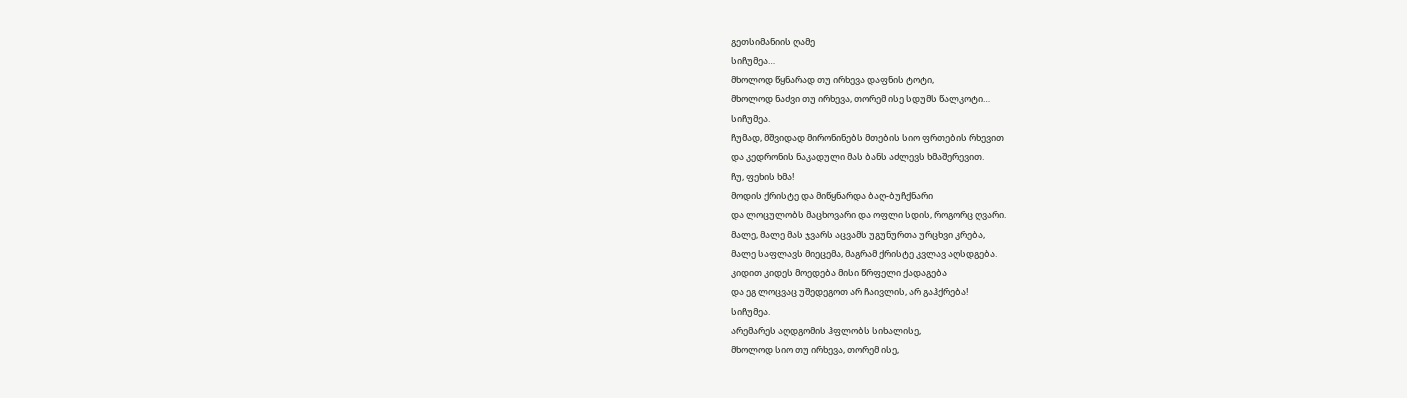გეთსიმანიის ღამე
სიჩუმეა…
მხოლოდ წყნარად თუ ირხევა დაფნის ტოტი,
მხოლოდ ნაძვი თუ ირხევა, თორემ ისე სდუმს წალკოტი…
სიჩუმეა.
ჩუმად, მშვიდად მირონინებს მთების სიო ფრთების რხევით
და კედრონის ნაკადული მას ბანს აძლევს ხმაშერევით.
ჩუ, ფეხის ხმა!
მოდის ქრისტე და მიწყნარდა ბაღ-ბუჩქნარი
და ლოცულობს მაცხოვარი და ოფლი სდის, როგორც ღვარი.
მალე, მალე მას ჯვარს აცვამს უგუნურთა ურცხვი კრება,
მალე საფლავს მიეცემა, მაგრამ ქრისტე კვლავ აღსდგება.
კიდით კიდეს მოედება მისი წრფელი ქადაგება
და ეგ ლოცვაც უშედეგოთ არ ჩაივლის, არ გაჰქრება!
სიჩუმეა.
არემარეს აღდგომის ჰფლობს სიხალისე,
მხოლოდ სიო თუ ირხევა, თორემ ისე,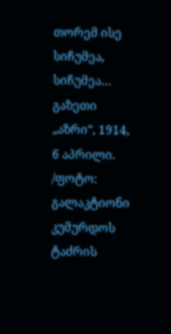თორემ ისე
სიჩუმეა,
სიჩუმეა…
გაზეთი „აზრი“, 1914, 6 აპრილი.
/ფოტო: გალაკტიონი კუმურდოს ტაძრის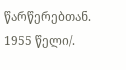წარწერებთან. 1955 წელი/.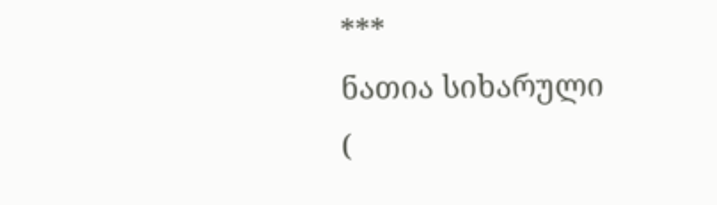***
ნათია სიხარული
(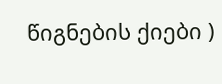წიგნების ქიები )